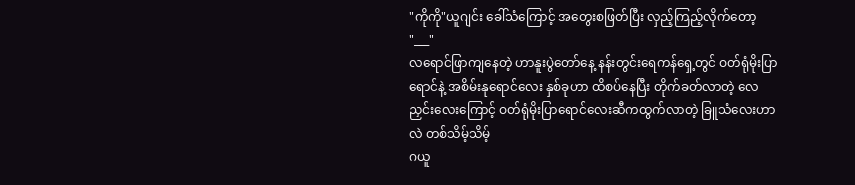"ကိုကို"ယူဂျင်း ခေါ်သံကြောင့် အတွေးစဖြတ်ပြီး လှည့်ကြည့်လိုက်တော့
"___"
လရောင်ဖြာကျနေတဲ့ ဟာနူးပွဲတော်နေ့ နန်းတွင်းရေကန်ရှေ့တွင် ဝတ်ရုံမိုးပြာရောင်နဲ့ အစိမ်းနုရောင်လေး နှစ်ခုဟာ ထိစပ်နေပြီး တိုက်ခတ်လာတဲ့ လေညှင်းလေးကြောင့် ဝတ်ရုံမိုးပြာရောင်လေးဆီကထွက်လာတဲ့ ခြူသံလေးဟာလဲ တစ်သိမ့်သိမ့်
ဂယူ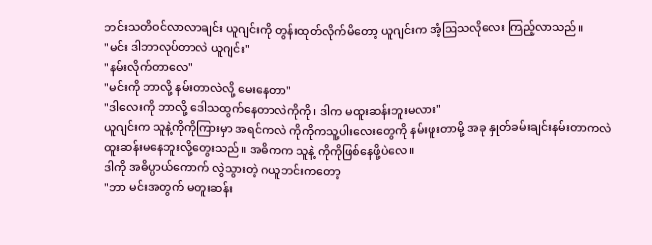ဘင်းသတိဝင်လာလာချင်း ယူဂျင်းကို တွန်းထုတ်လိုက်မိတော့ ယူဂျင်းက အံ့ဩသလိုလေး ကြည့်လာသည်။
"မင်း ဒါဘာလုပ်တာလဲ ယူဂျင်း"
"နမ်းလိုက်တာလေ"
"မင်းကို ဘာလို့ နမ်းတာလဲလို့ မေးနေတာ"
"ဒါလေးကို ဘာလို့ ဒေါသထွက်နေတာလဲကိုကို၊ ဒါက မထူးဆန်းဘူးမလား"
ယူဂျင်းက သူနဲ့ကိုကိုကြားမှာ အရင်ကလဲ ကိုကိုကသူ့ပါးလေးတွေကို နမ်းဖူးတာမို့ အခု နှုတ်ခမ်းချင်းနမ်းတာကလဲ ထူးဆန်းမနေဘူးလို့တွေးသည်။ အဓိကက သူနဲ့ ကိုကိုဖြစ်နေဖို့ပဲလေ။
ဒါကို အဓိပ္ပာယ်ကောက် လွဲသွားတဲ့ ဂယူဘင်းကတော့
"ဘာ မင်းအတွက် မတူးဆန်း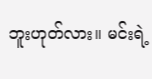ဘူးဟုတ်လား။ မင်းရဲ့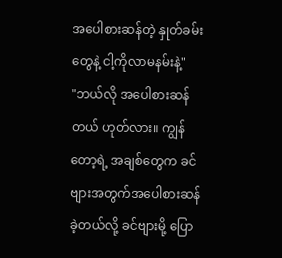အပေါစားဆန်တဲ့ နှုတ်ခမ်းတွေနဲ့ ငါ့ကိုလာမနမ်းနဲ့"
"ဘယ်လို အပေါစားဆန်တယ် ဟုတ်လား။ ကျွန်တော့ရဲ့ အချစ်တွေက ခင်ဗျားအတွက်အပေါစားဆန်ခဲ့တယ်လို့ ခင်ဗျားမို့ ပြော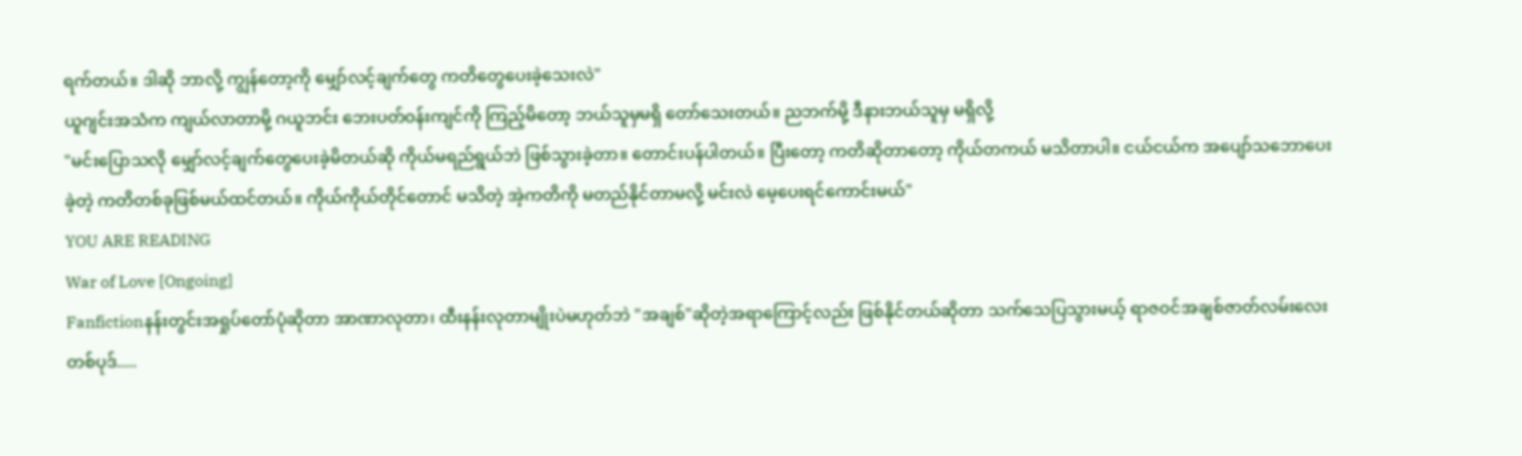ရက်တယ်။ ဒါဆို ဘာလို့ ကျွန်တော့ကို မျှော်လင့်ချက်တွေ ကတိတွေပေးခဲ့သေးလဲ"
ယူဂျင်းအသံက ကျယ်လာတာမို့ ဂယူဘင်း ဘေးပတ်ဝန်းကျင်ကို ကြည့်မိတော့ ဘယ်သူမှမရှိ တော်သေးတယ်။ ညဘက်မို့ ဒီနားဘယ်သူမှ မရှိလို့
"မင်းပြောသလို မျှော်လင့်ချက်တွေပေးခဲ့မိတယ်ဆို ကိုယ်မရည်ရွယ်ဘဲ ဖြစ်သွားခဲ့တာ။ တောင်းပန်ပါတယ်။ ပြီးတော့ ကတိဆိုတာတော့ ကိုယ်တကယ် မသိတာပါ။ ငယ်ငယ်က အပျော်သဘောပေးခဲ့တဲ့ ကတိတစ်ခုဖြစ်မယ်ထင်တယ်။ ကိုယ်ကိုယ်တိုင်တောင် မသိတဲ့ အဲ့ကတိကို မတည်နိုင်တာမလို့ မင်းလဲ မေ့ပေးရင်ကောင်းမယ်"
YOU ARE READING
War of Love [Ongoing]
Fanfictionနန်းတွင်းအရှုပ်တော်ပုံဆိုတာ အာဏာလုတာ၊ ထီးနန်းလုတာမျိုးပဲမဟုတ်ဘဲ "အချစ်"ဆိုတဲ့အရာကြောင့်လည်း ဖြစ်နိုင်တယ်ဆိုတာ သက်သေပြသွားမယ့် ရာဇဝင်အချစ်ဇာတ်လမ်းလေးတစ်ပုဒ်.....